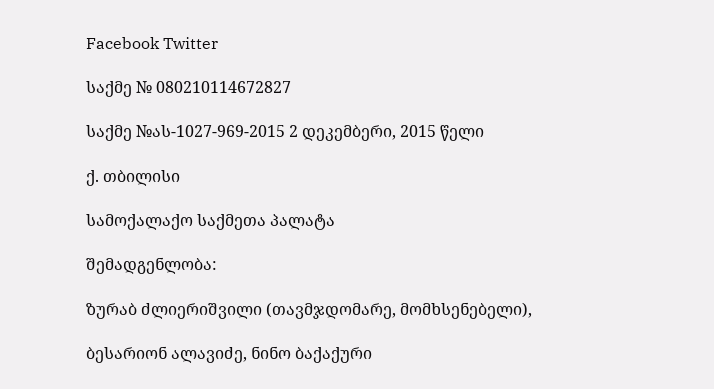Facebook Twitter

საქმე № 080210114672827

საქმე №ას-1027-969-2015 2 დეკემბერი, 2015 წელი

ქ. თბილისი

სამოქალაქო საქმეთა პალატა

შემადგენლობა:

ზურაბ ძლიერიშვილი (თავმჯდომარე, მომხსენებელი),

ბესარიონ ალავიძე, ნინო ბაქაქური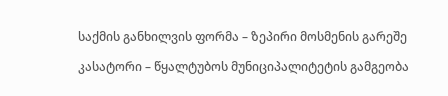საქმის განხილვის ფორმა – ზეპირი მოსმენის გარეშე

კასატორი – წყალტუბოს მუნიციპალიტეტის გამგეობა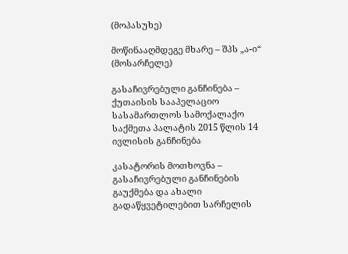(მოპასუხე)

მოწინააღმდეგე მხარე – შპს „ა-ი“ (მოსარჩელე)

გასაჩივრებული განჩინება – ქუთაისის სააპელაციო სასამართლოს სამოქალაქო საქმეთა პალატის 2015 წლის 14 ივლისის განჩინება

კასატორის მოთხოვნა – გასაჩივრებული განჩინების გაუქმება და ახალი გადაწყვეტილებით სარჩელის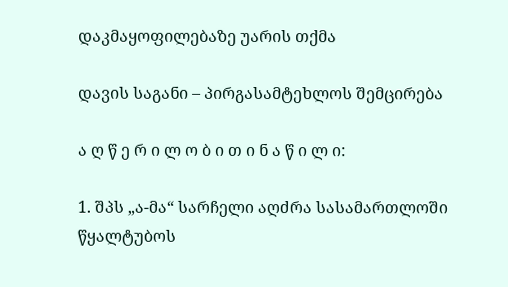დაკმაყოფილებაზე უარის თქმა

დავის საგანი – პირგასამტეხლოს შემცირება

ა ღ წ ე რ ი ლ ო ბ ი თ ი ნ ა წ ი ლ ი:

1. შპს „ა-მა“ სარჩელი აღძრა სასამართლოში წყალტუბოს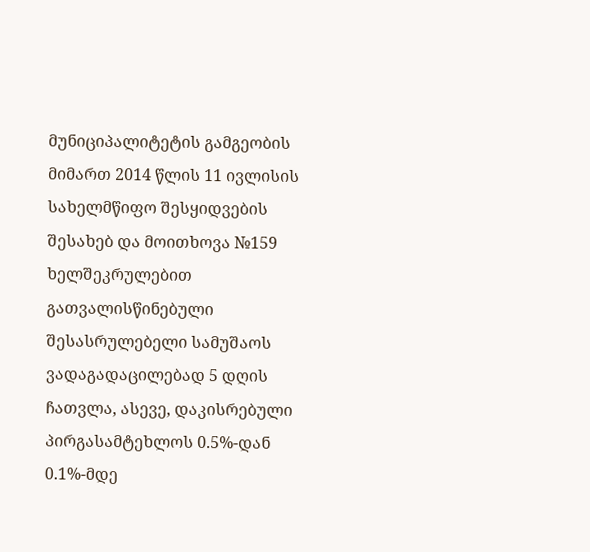მუნიციპალიტეტის გამგეობის მიმართ 2014 წლის 11 ივლისის სახელმწიფო შესყიდვების შესახებ და მოითხოვა №159 ხელშეკრულებით გათვალისწინებული შესასრულებელი სამუშაოს ვადაგადაცილებად 5 დღის ჩათვლა, ასევე, დაკისრებული პირგასამტეხლოს 0.5%-დან 0.1%-მდე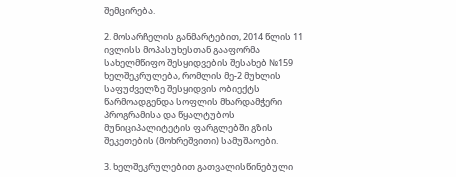შემცირება.

2. მოსარჩელის განმარტებით, 2014 წლის 11 ივლისს მოპასუხესთან გააფორმა სახელმწიფო შესყიდვების შესახებ №159 ხელშეკრულება, რომლის მე-2 მუხლის საფუძველზე შესყიდვის ობიექტს წარმოადგენდა სოფლის მხარდამჭერი პროგრამისა და წყალტუბოს მუნიციპალიტეტის ფარგლებში გზის შეკეთების (მოხრეშვითი) სამუშაოები.

3. ხელშეკრულებით გათვალისწინებული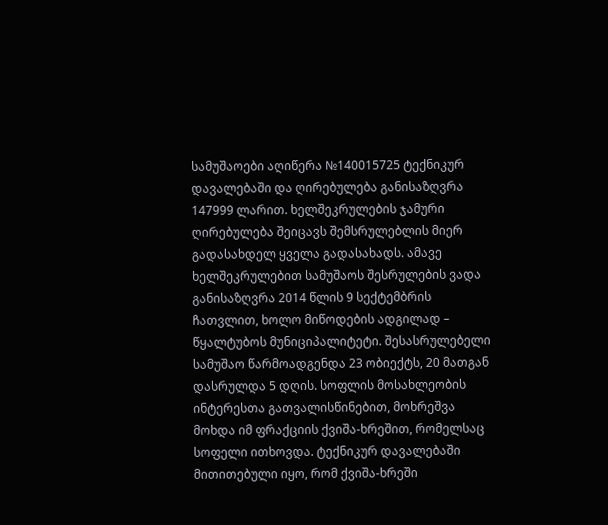სამუშაოები აღიწერა №140015725 ტექნიკურ დავალებაში და ღირებულება განისაზღვრა 147999 ლარით. ხელშეკრულების ჯამური ღირებულება შეიცავს შემსრულებლის მიერ გადასახდელ ყველა გადასახადს. ამავე ხელშეკრულებით სამუშაოს შესრულების ვადა განისაზღვრა 2014 წლის 9 სექტემბრის ჩათვლით, ხოლო მიწოდების ადგილად – წყალტუბოს მუნიციპალიტეტი. შესასრულებელი სამუშაო წარმოადგენდა 23 ობიექტს, 20 მათგან დასრულდა 5 დღის. სოფლის მოსახლეობის ინტერესთა გათვალისწინებით, მოხრეშვა მოხდა იმ ფრაქციის ქვიშა-ხრეშით, რომელსაც სოფელი ითხოვდა. ტექნიკურ დავალებაში მითითებული იყო, რომ ქვიშა-ხრეში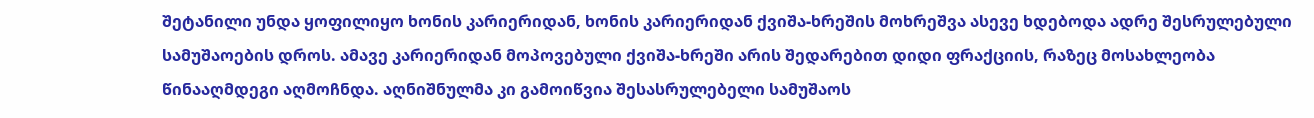შეტანილი უნდა ყოფილიყო ხონის კარიერიდან, ხონის კარიერიდან ქვიშა-ხრეშის მოხრეშვა ასევე ხდებოდა ადრე შესრულებული სამუშაოების დროს. ამავე კარიერიდან მოპოვებული ქვიშა-ხრეში არის შედარებით დიდი ფრაქციის, რაზეც მოსახლეობა წინააღმდეგი აღმოჩნდა. აღნიშნულმა კი გამოიწვია შესასრულებელი სამუშაოს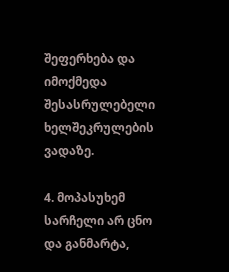შეფერხება და იმოქმედა შესასრულებელი ხელშეკრულების ვადაზე.

4. მოპასუხემ სარჩელი არ ცნო და განმარტა,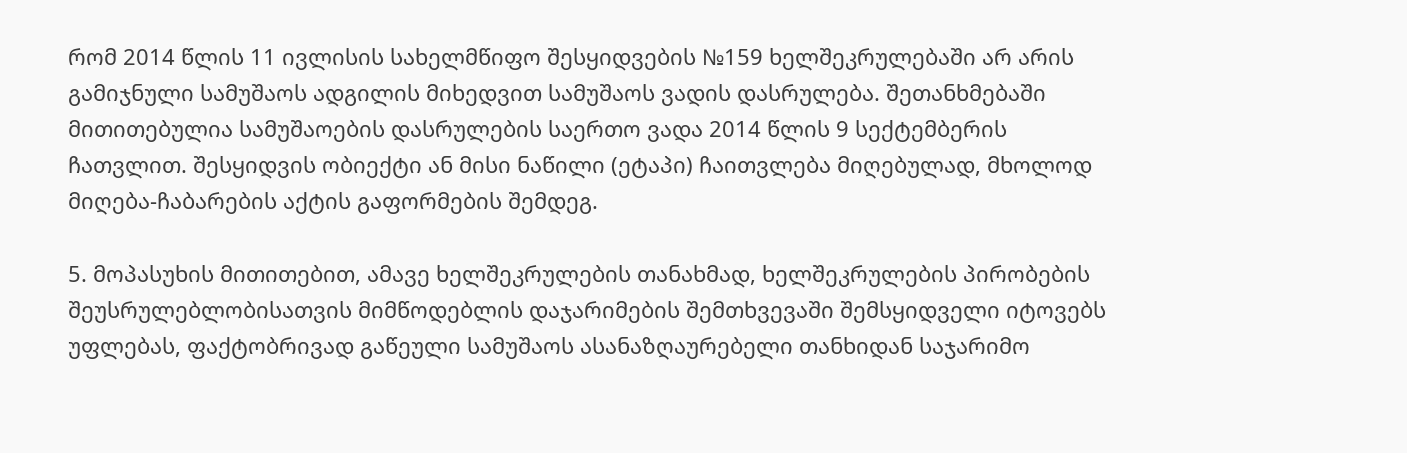რომ 2014 წლის 11 ივლისის სახელმწიფო შესყიდვების №159 ხელშეკრულებაში არ არის გამიჯნული სამუშაოს ადგილის მიხედვით სამუშაოს ვადის დასრულება. შეთანხმებაში მითითებულია სამუშაოების დასრულების საერთო ვადა 2014 წლის 9 სექტემბერის ჩათვლით. შესყიდვის ობიექტი ან მისი ნაწილი (ეტაპი) ჩაითვლება მიღებულად, მხოლოდ მიღება-ჩაბარების აქტის გაფორმების შემდეგ.

5. მოპასუხის მითითებით, ამავე ხელშეკრულების თანახმად, ხელშეკრულების პირობების შეუსრულებლობისათვის მიმწოდებლის დაჯარიმების შემთხვევაში შემსყიდველი იტოვებს უფლებას, ფაქტობრივად გაწეული სამუშაოს ასანაზღაურებელი თანხიდან საჯარიმო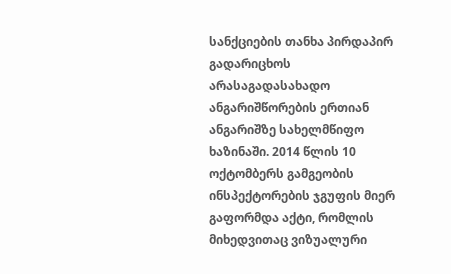სანქციების თანხა პირდაპირ გადარიცხოს არასაგადასახადო ანგარიშწორების ერთიან ანგარიშზე სახელმწიფო ხაზინაში. 2014 წლის 10 ოქტომბერს გამგეობის ინსპექტორების ჯგუფის მიერ გაფორმდა აქტი, რომლის მიხედვითაც ვიზუალური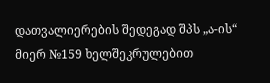დათვალიერების შედეგად შპს „ა-ის“ მიერ №159 ხელშეკრულებით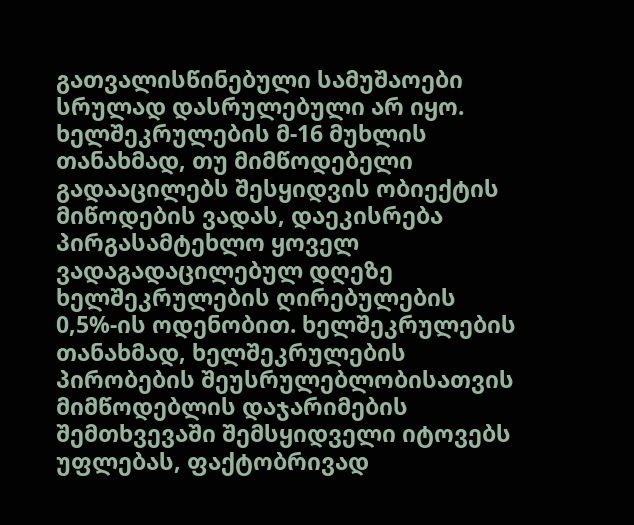გათვალისწინებული სამუშაოები სრულად დასრულებული არ იყო. ხელშეკრულების მ-16 მუხლის თანახმად, თუ მიმწოდებელი გადააცილებს შესყიდვის ობიექტის მიწოდების ვადას, დაეკისრება პირგასამტეხლო ყოველ ვადაგადაცილებულ დღეზე ხელშეკრულების ღირებულების 0,5%-ის ოდენობით. ხელშეკრულების თანახმად, ხელშეკრულების პირობების შეუსრულებლობისათვის მიმწოდებლის დაჯარიმების შემთხვევაში შემსყიდველი იტოვებს უფლებას, ფაქტობრივად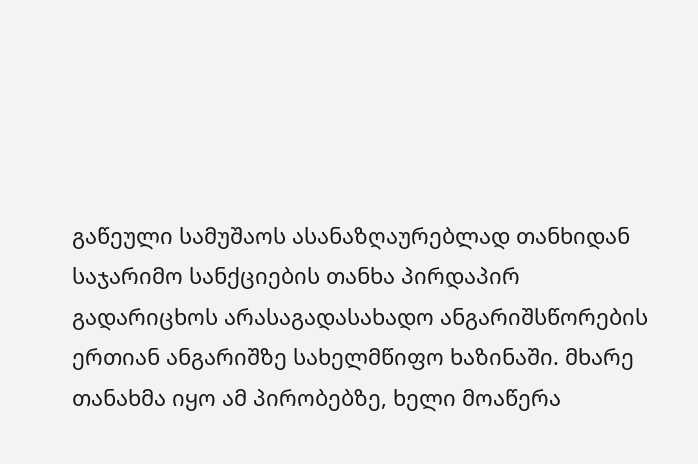გაწეული სამუშაოს ასანაზღაურებლად თანხიდან საჯარიმო სანქციების თანხა პირდაპირ გადარიცხოს არასაგადასახადო ანგარიშსწორების ერთიან ანგარიშზე სახელმწიფო ხაზინაში. მხარე თანახმა იყო ამ პირობებზე, ხელი მოაწერა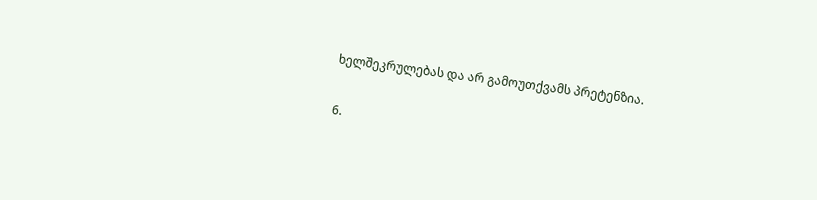ხელშეკრულებას და არ გამოუთქვამს პრეტენზია.

6.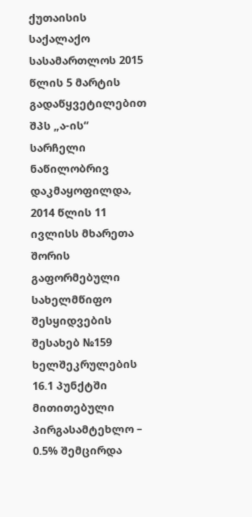ქუთაისის საქალაქო სასამართლოს 2015 წლის 5 მარტის გადაწყვეტილებით შპს „ა-ის“ სარჩელი ნაწილობრივ დაკმაყოფილდა, 2014 წლის 11 ივლისს მხარეთა შორის გაფორმებული სახელმწიფო შესყიდვების შესახებ №159 ხელშეკრულების 16.1 პუნქტში მითითებული პირგასამტეხლო – 0.5% შემცირდა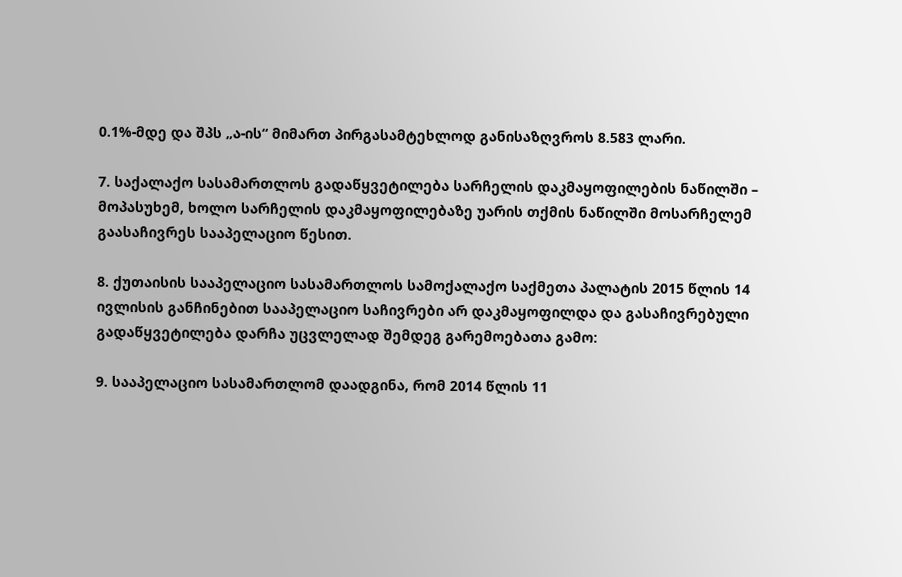0.1%-მდე და შპს „ა-ის“ მიმართ პირგასამტეხლოდ განისაზღვროს 8.583 ლარი.

7. საქალაქო სასამართლოს გადაწყვეტილება სარჩელის დაკმაყოფილების ნაწილში – მოპასუხემ, ხოლო სარჩელის დაკმაყოფილებაზე უარის თქმის ნაწილში მოსარჩელემ გაასაჩივრეს სააპელაციო წესით.

8. ქუთაისის სააპელაციო სასამართლოს სამოქალაქო საქმეთა პალატის 2015 წლის 14 ივლისის განჩინებით სააპელაციო საჩივრები არ დაკმაყოფილდა და გასაჩივრებული გადაწყვეტილება დარჩა უცვლელად შემდეგ გარემოებათა გამო:

9. სააპელაციო სასამართლომ დაადგინა, რომ 2014 წლის 11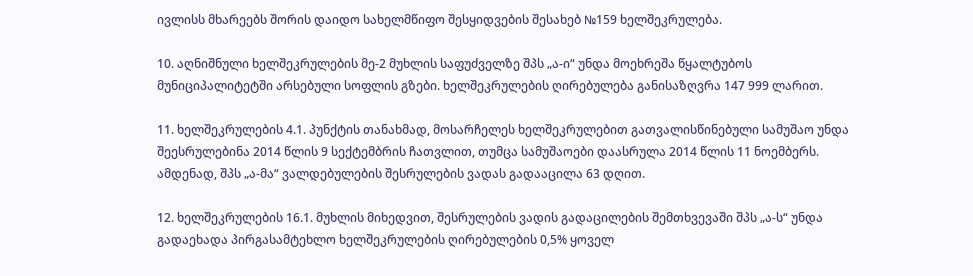ივლისს მხარეებს შორის დაიდო სახელმწიფო შესყიდვების შესახებ №159 ხელშეკრულება.

10. აღნიშნული ხელშეკრულების მე-2 მუხლის საფუძველზე შპს „ა-ი“ უნდა მოეხრეშა წყალტუბოს მუნიციპალიტეტში არსებული სოფლის გზები. ხელშეკრულების ღირებულება განისაზღვრა 147 999 ლარით.

11. ხელშეკრულების 4.1. პუნქტის თანახმად, მოსარჩელეს ხელშეკრულებით გათვალისწინებული სამუშაო უნდა შეესრულებინა 2014 წლის 9 სექტემბრის ჩათვლით, თუმცა სამუშაოები დაასრულა 2014 წლის 11 ნოემბერს. ამდენად, შპს „ა-მა“ ვალდებულების შესრულების ვადას გადააცილა 63 დღით.

12. ხელშეკრულების 16.1. მუხლის მიხედვით, შესრულების ვადის გადაცილების შემთხვევაში შპს „ა-ს“ უნდა გადაეხადა პირგასამტეხლო ხელშეკრულების ღირებულების 0,5% ყოველ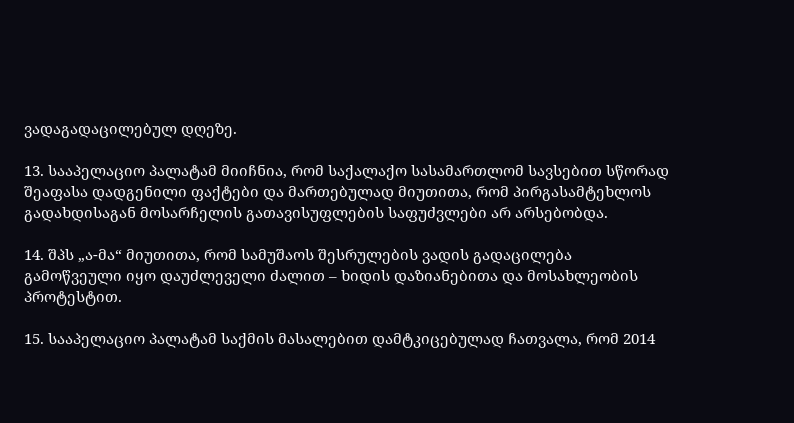ვადაგადაცილებულ დღეზე.

13. სააპელაციო პალატამ მიიჩნია, რომ საქალაქო სასამართლომ სავსებით სწორად შეაფასა დადგენილი ფაქტები და მართებულად მიუთითა, რომ პირგასამტეხლოს გადახდისაგან მოსარჩელის გათავისუფლების საფუძვლები არ არსებობდა.

14. შპს „ა-მა“ მიუთითა, რომ სამუშაოს შესრულების ვადის გადაცილება გამოწვეული იყო დაუძლეველი ძალით – ხიდის დაზიანებითა და მოსახლეობის პროტესტით.

15. სააპელაციო პალატამ საქმის მასალებით დამტკიცებულად ჩათვალა, რომ 2014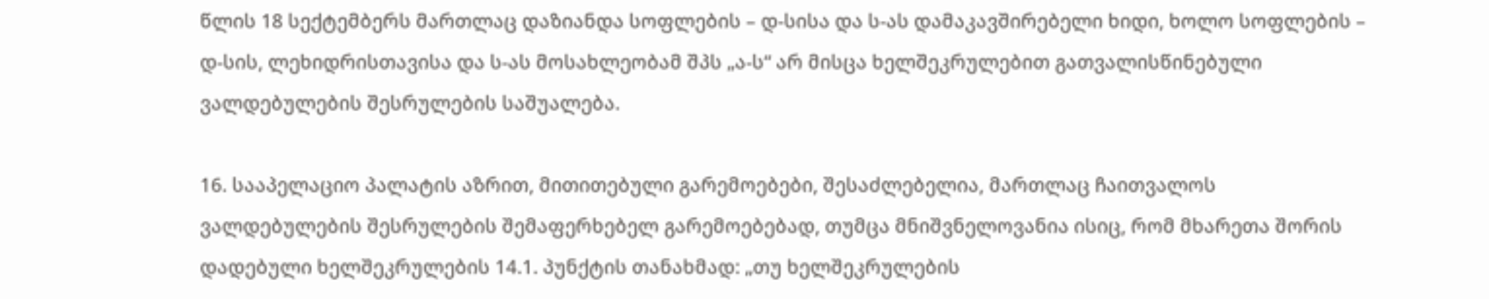წლის 18 სექტემბერს მართლაც დაზიანდა სოფლების – დ-სისა და ს-ას დამაკავშირებელი ხიდი, ხოლო სოფლების – დ-სის, ლეხიდრისთავისა და ს-ას მოსახლეობამ შპს „ა-ს“ არ მისცა ხელშეკრულებით გათვალისწინებული ვალდებულების შესრულების საშუალება.

16. სააპელაციო პალატის აზრით, მითითებული გარემოებები, შესაძლებელია, მართლაც ჩაითვალოს ვალდებულების შესრულების შემაფერხებელ გარემოებებად, თუმცა მნიშვნელოვანია ისიც, რომ მხარეთა შორის დადებული ხელშეკრულების 14.1. პუნქტის თანახმად: „თუ ხელშეკრულების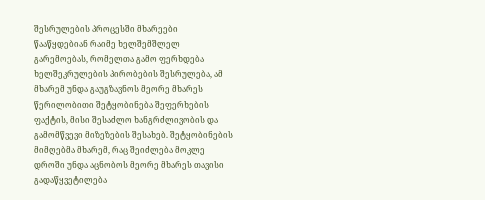შესრულების პროცესში მხარეები წააწყდებიან რაიმე ხელშემშლელ გარემოებას, რომელთა გამო ფერხდება ხელშეკრულების პირობების შესრულება, ამ მხარემ უნდა გაუგზავნოს მეორე მხარეს წერილობითი შეტყობინება შეფერხების ფაქტის, მისი შესაძლო ხანგრძლივობის და გამომწვევი მიზეზების შესახებ. შეტყობინების მიმღებმა მხარემ, რაც შეიძლება მოკლე დროში უნდა აცნობოს მეორე მხარეს თავისი გადაწყვეტილება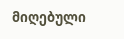მიღებული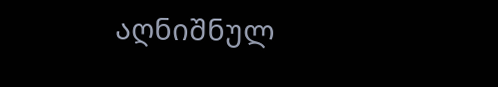აღნიშნულ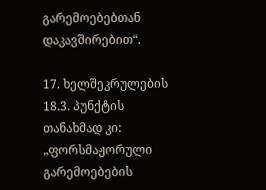გარემოებებთან დაკავშირებით“.

17. ხელშეკრულების 18.3. პუნქტის თანახმად კი: „ფორსმაჟორული გარემოებების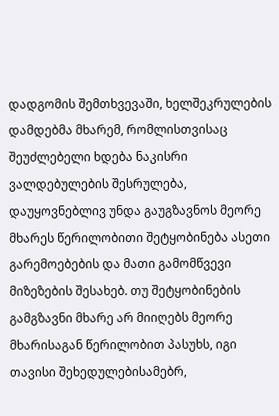დადგომის შემთხვევაში, ხელშეკრულების დამდებმა მხარემ, რომლისთვისაც შეუძლებელი ხდება ნაკისრი ვალდებულების შესრულება, დაუყოვნებლივ უნდა გაუგზავნოს მეორე მხარეს წერილობითი შეტყობინება ასეთი გარემოებების და მათი გამომწვევი მიზეზების შესახებ. თუ შეტყობინების გამგზავნი მხარე არ მიიღებს მეორე მხარისაგან წერილობით პასუხს, იგი თავისი შეხედულებისამებრ,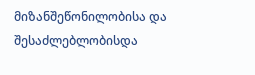მიზანშეწონილობისა და შესაძლებლობისდა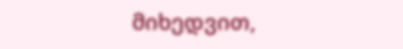მიხედვით,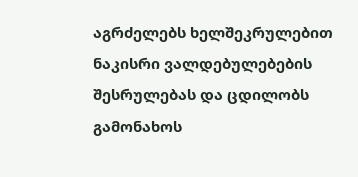აგრძელებს ხელშეკრულებით ნაკისრი ვალდებულებების შესრულებას და ცდილობს გამონახოს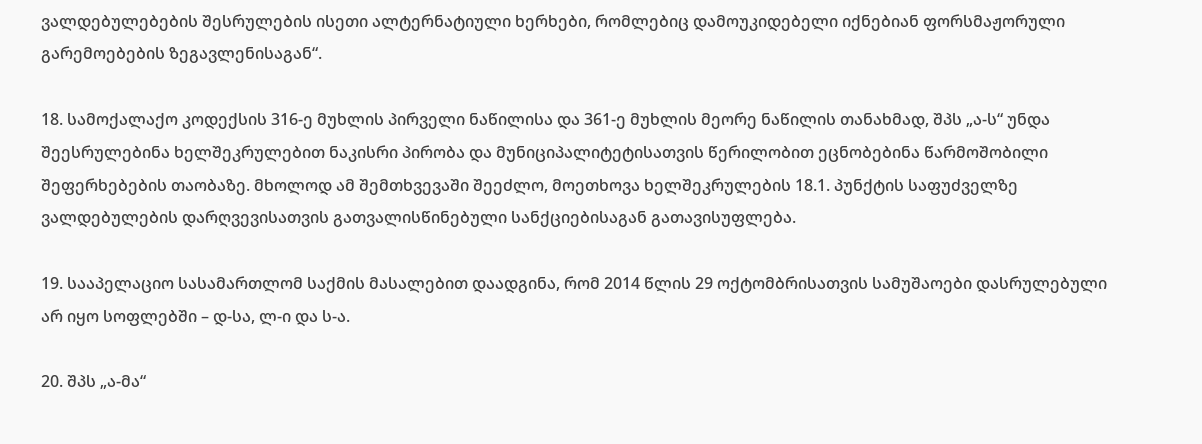ვალდებულებების შესრულების ისეთი ალტერნატიული ხერხები, რომლებიც დამოუკიდებელი იქნებიან ფორსმაჟორული გარემოებების ზეგავლენისაგან“.

18. სამოქალაქო კოდექსის 316-ე მუხლის პირველი ნაწილისა და 361-ე მუხლის მეორე ნაწილის თანახმად, შპს „ა-ს“ უნდა შეესრულებინა ხელშეკრულებით ნაკისრი პირობა და მუნიციპალიტეტისათვის წერილობით ეცნობებინა წარმოშობილი შეფერხებების თაობაზე. მხოლოდ ამ შემთხვევაში შეეძლო, მოეთხოვა ხელშეკრულების 18.1. პუნქტის საფუძველზე ვალდებულების დარღვევისათვის გათვალისწინებული სანქციებისაგან გათავისუფლება.

19. სააპელაციო სასამართლომ საქმის მასალებით დაადგინა, რომ 2014 წლის 29 ოქტომბრისათვის სამუშაოები დასრულებული არ იყო სოფლებში – დ-სა, ლ-ი და ს-ა.

20. შპს „ა-მა“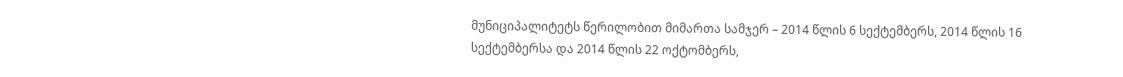მუნიციპალიტეტს წერილობით მიმართა სამჯერ – 2014 წლის 6 სექტემბერს, 2014 წლის 16 სექტემბერსა და 2014 წლის 22 ოქტომბერს,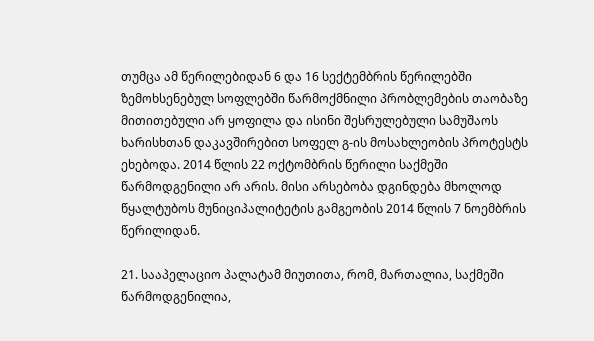თუმცა ამ წერილებიდან 6 და 16 სექტემბრის წერილებში ზემოხსენებულ სოფლებში წარმოქმნილი პრობლემების თაობაზე მითითებული არ ყოფილა და ისინი შესრულებული სამუშაოს ხარისხთან დაკავშირებით სოფელ გ-ის მოსახლეობის პროტესტს ეხებოდა. 2014 წლის 22 ოქტომბრის წერილი საქმეში წარმოდგენილი არ არის. მისი არსებობა დგინდება მხოლოდ წყალტუბოს მუნიციპალიტეტის გამგეობის 2014 წლის 7 ნოემბრის წერილიდან.

21. სააპელაციო პალატამ მიუთითა, რომ, მართალია, საქმეში წარმოდგენილია,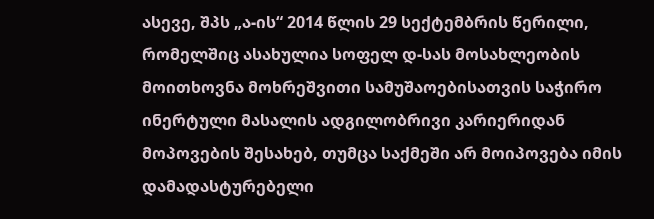ასევე, შპს „ა-ის“ 2014 წლის 29 სექტემბრის წერილი, რომელშიც ასახულია სოფელ დ-სას მოსახლეობის მოითხოვნა მოხრეშვითი სამუშაოებისათვის საჭირო ინერტული მასალის ადგილობრივი კარიერიდან მოპოვების შესახებ, თუმცა საქმეში არ მოიპოვება იმის დამადასტურებელი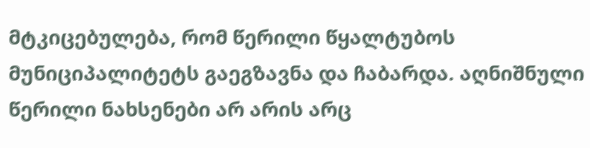მტკიცებულება, რომ წერილი წყალტუბოს მუნიციპალიტეტს გაეგზავნა და ჩაბარდა. აღნიშნული წერილი ნახსენები არ არის არც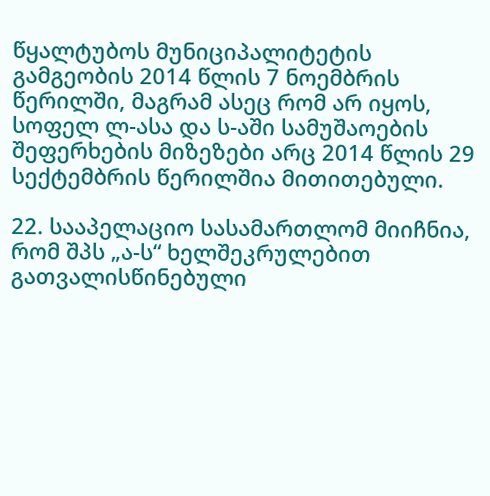წყალტუბოს მუნიციპალიტეტის გამგეობის 2014 წლის 7 ნოემბრის წერილში, მაგრამ ასეც რომ არ იყოს, სოფელ ლ-ასა და ს-აში სამუშაოების შეფერხების მიზეზები არც 2014 წლის 29 სექტემბრის წერილშია მითითებული.

22. სააპელაციო სასამართლომ მიიჩნია, რომ შპს „ა-ს“ ხელშეკრულებით გათვალისწინებული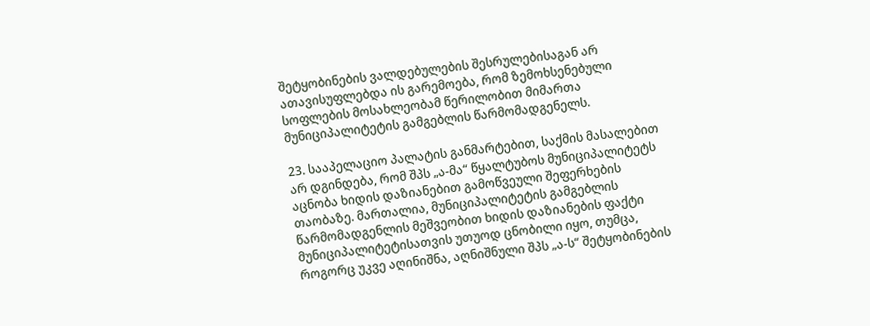შეტყობინების ვალდებულების შესრულებისაგან არ ათავისუფლებდა ის გარემოება, რომ ზემოხსენებული სოფლების მოსახლეობამ წერილობით მიმართა მუნიციპალიტეტის გამგებლის წარმომადგენელს.

23. სააპელაციო პალატის განმარტებით, საქმის მასალებით არ დგინდება, რომ შპს „ა-მა“ წყალტუბოს მუნიციპალიტეტს აცნობა ხიდის დაზიანებით გამოწვეული შეფერხების თაობაზე. მართალია, მუნიციპალიტეტის გამგებლის წარმომადგენლის მეშვეობით ხიდის დაზიანების ფაქტი მუნიციპალიტეტისათვის უთუოდ ცნობილი იყო, თუმცა, როგორც უკვე აღინიშნა, აღნიშნული შპს „ა-ს“ შეტყობინების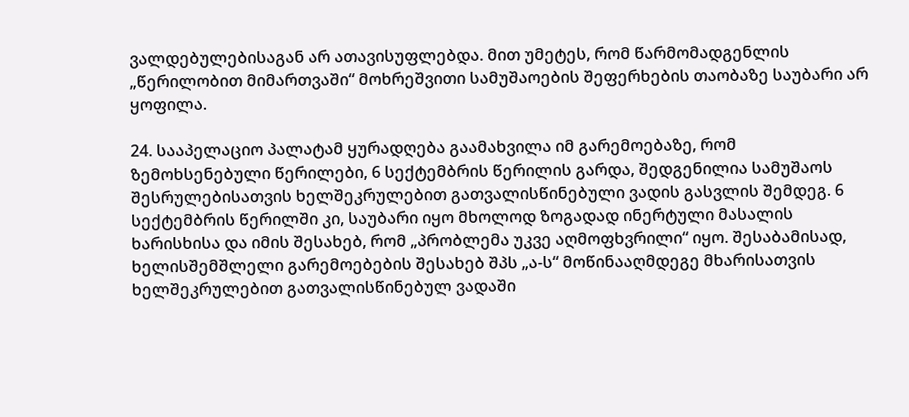ვალდებულებისაგან არ ათავისუფლებდა. მით უმეტეს, რომ წარმომადგენლის „წერილობით მიმართვაში“ მოხრეშვითი სამუშაოების შეფერხების თაობაზე საუბარი არ ყოფილა.

24. სააპელაციო პალატამ ყურადღება გაამახვილა იმ გარემოებაზე, რომ ზემოხსენებული წერილები, 6 სექტემბრის წერილის გარდა, შედგენილია სამუშაოს შესრულებისათვის ხელშეკრულებით გათვალისწინებული ვადის გასვლის შემდეგ. 6 სექტემბრის წერილში კი, საუბარი იყო მხოლოდ ზოგადად ინერტული მასალის ხარისხისა და იმის შესახებ, რომ „პრობლემა უკვე აღმოფხვრილი“ იყო. შესაბამისად, ხელისშემშლელი გარემოებების შესახებ შპს „ა-ს“ მოწინააღმდეგე მხარისათვის ხელშეკრულებით გათვალისწინებულ ვადაში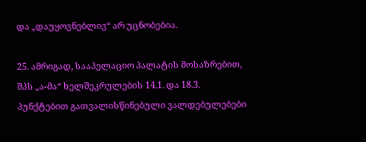და „დაუყოვნებლივ“ არ უცნობებია.

25. ამრიგად, სააპელაციო პალატის მოსაზრებით, შპს „ა-მა“ ხელშეკრულების 14.1. და 18.3. პუნქტებით გათვალისწინებული ვალდებულებები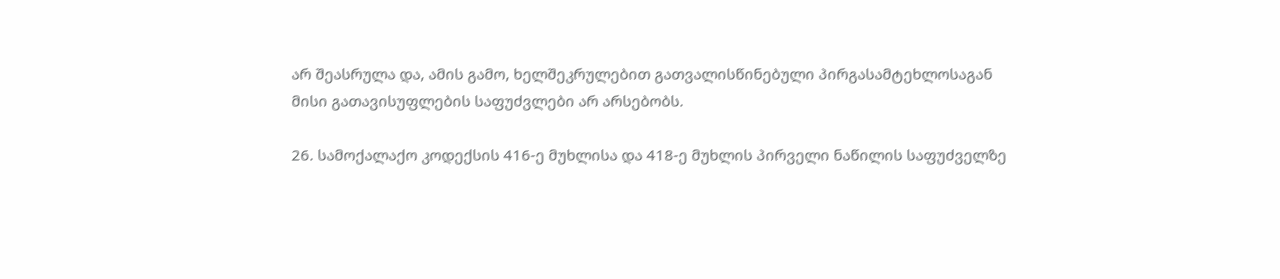არ შეასრულა და, ამის გამო, ხელშეკრულებით გათვალისწინებული პირგასამტეხლოსაგან მისი გათავისუფლების საფუძვლები არ არსებობს.

26. სამოქალაქო კოდექსის 416-ე მუხლისა და 418-ე მუხლის პირველი ნაწილის საფუძველზე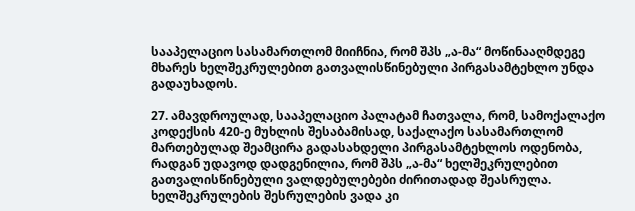სააპელაციო სასამართლომ მიიჩნია, რომ შპს „ა-მა“ მოწინააღმდეგე მხარეს ხელშეკრულებით გათვალისწინებული პირგასამტეხლო უნდა გადაუხადოს.

27. ამავდროულად, სააპელაციო პალატამ ჩათვალა, რომ, სამოქალაქო კოდექსის 420-ე მუხლის შესაბამისად, საქალაქო სასამართლომ მართებულად შეამცირა გადასახდელი პირგასამტეხლოს ოდენობა, რადგან უდავოდ დადგენილია, რომ შპს „ა-მა“ ხელშეკრულებით გათვალისწინებული ვალდებულებები ძირითადად შეასრულა. ხელშეკრულების შესრულების ვადა კი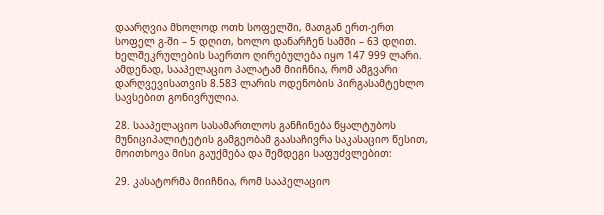დაარღვია მხოლოდ ოთხ სოფელში, მათგან ერთ-ერთ სოფელ გ-ში – 5 დღით, ხოლო დანარჩენ სამში – 63 დღით. ხელშეკრულების საერთო ღირებულება იყო 147 999 ლარი. ამდენად, სააპელაციო პალატამ მიიჩნია, რომ ამგვარი დარღვევისათვის 8.583 ლარის ოდენობის პირგასამტეხლო სავსებით გონივრულია.

28. სააპელაციო სასამართლოს განჩინება წყალტუბოს მუნიციპალიტეტის გამგეობამ გაასაჩივრა საკასაციო წესით, მოითხოვა მისი გაუქმება და შემდეგი საფუძვლებით:

29. კასატორმა მიიჩნია, რომ სააპელაციო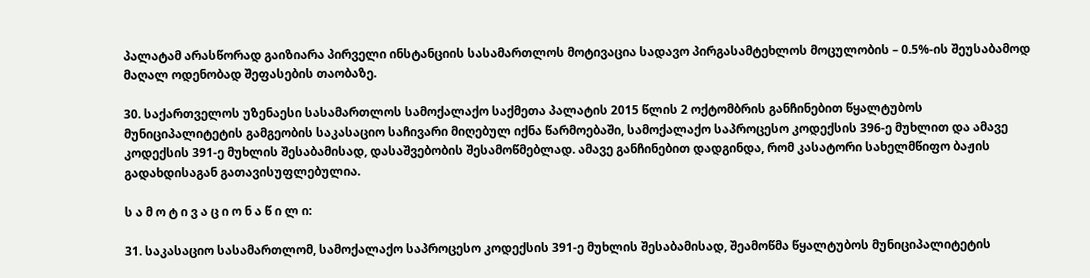პალატამ არასწორად გაიზიარა პირველი ინსტანციის სასამართლოს მოტივაცია სადავო პირგასამტეხლოს მოცულობის – 0.5%-ის შეუსაბამოდ მაღალ ოდენობად შეფასების თაობაზე.

30. საქართველოს უზენაესი სასამართლოს სამოქალაქო საქმეთა პალატის 2015 წლის 2 ოქტომბრის განჩინებით წყალტუბოს მუნიციპალიტეტის გამგეობის საკასაციო საჩივარი მიღებულ იქნა წარმოებაში, სამოქალაქო საპროცესო კოდექსის 396-ე მუხლით და ამავე კოდექსის 391-ე მუხლის შესაბამისად, დასაშვებობის შესამოწმებლად. ამავე განჩინებით დადგინდა, რომ კასატორი სახელმწიფო ბაჟის გადახდისაგან გათავისუფლებულია.

ს ა მ ო ტ ი ვ ა ც ი ო ნ ა წ ი ლ ი:

31. საკასაციო სასამართლომ, სამოქალაქო საპროცესო კოდექსის 391-ე მუხლის შესაბამისად, შეამოწმა წყალტუბოს მუნიციპალიტეტის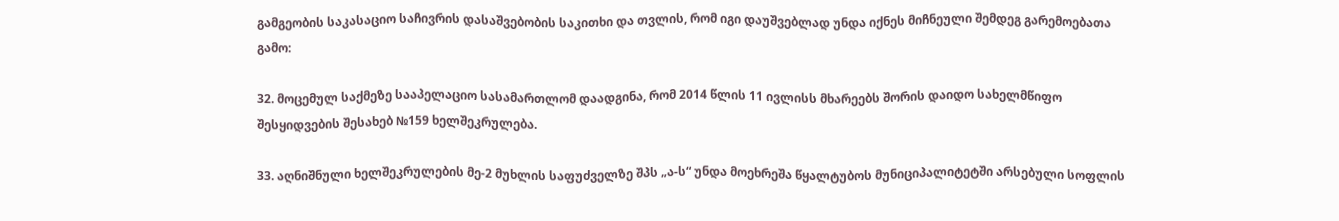გამგეობის საკასაციო საჩივრის დასაშვებობის საკითხი და თვლის, რომ იგი დაუშვებლად უნდა იქნეს მიჩნეული შემდეგ გარემოებათა გამო:

32. მოცემულ საქმეზე სააპელაციო სასამართლომ დაადგინა, რომ 2014 წლის 11 ივლისს მხარეებს შორის დაიდო სახელმწიფო შესყიდვების შესახებ №159 ხელშეკრულება.

33. აღნიშნული ხელშეკრულების მე-2 მუხლის საფუძველზე შპს „ა-ს“ უნდა მოეხრეშა წყალტუბოს მუნიციპალიტეტში არსებული სოფლის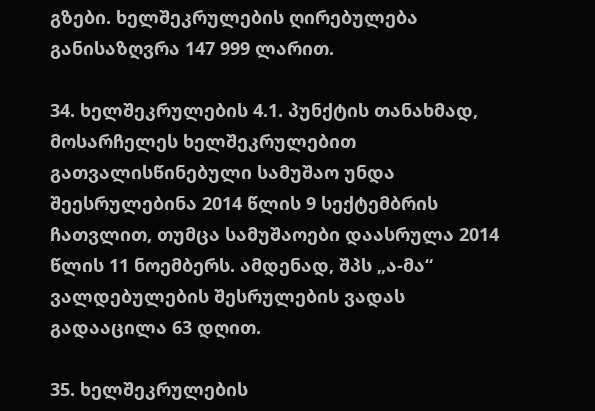გზები. ხელშეკრულების ღირებულება განისაზღვრა 147 999 ლარით.

34. ხელშეკრულების 4.1. პუნქტის თანახმად, მოსარჩელეს ხელშეკრულებით გათვალისწინებული სამუშაო უნდა შეესრულებინა 2014 წლის 9 სექტემბრის ჩათვლით, თუმცა სამუშაოები დაასრულა 2014 წლის 11 ნოემბერს. ამდენად, შპს „ა-მა“ ვალდებულების შესრულების ვადას გადააცილა 63 დღით.

35. ხელშეკრულების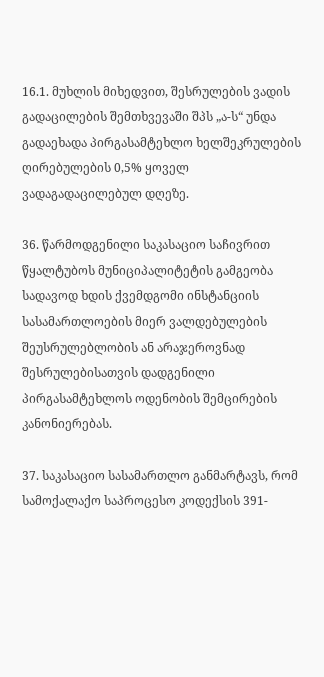16.1. მუხლის მიხედვით, შესრულების ვადის გადაცილების შემთხვევაში შპს „ა-ს“ უნდა გადაეხადა პირგასამტეხლო ხელშეკრულების ღირებულების 0,5% ყოველ ვადაგადაცილებულ დღეზე.

36. წარმოდგენილი საკასაციო საჩივრით წყალტუბოს მუნიციპალიტეტის გამგეობა სადავოდ ხდის ქვემდგომი ინსტანციის სასამართლოების მიერ ვალდებულების შეუსრულებლობის ან არაჯეროვნად შესრულებისათვის დადგენილი პირგასამტეხლოს ოდენობის შემცირების კანონიერებას.

37. საკასაციო სასამართლო განმარტავს, რომ სამოქალაქო საპროცესო კოდექსის 391-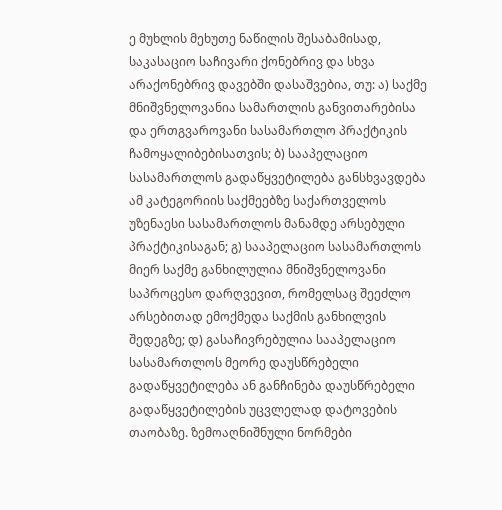ე მუხლის მეხუთე ნაწილის შესაბამისად, საკასაციო საჩივარი ქონებრივ და სხვა არაქონებრივ დავებში დასაშვებია, თუ: ა) საქმე მნიშვნელოვანია სამართლის განვითარებისა და ერთგვაროვანი სასამართლო პრაქტიკის ჩამოყალიბებისათვის; ბ) სააპელაციო სასამართლოს გადაწყვეტილება განსხვავდება ამ კატეგორიის საქმეებზე საქართველოს უზენაესი სასამართლოს მანამდე არსებული პრაქტიკისაგან; გ) სააპელაციო სასამართლოს მიერ საქმე განხილულია მნიშვნელოვანი საპროცესო დარღვევით, რომელსაც შეეძლო არსებითად ემოქმედა საქმის განხილვის შედეგზე; დ) გასაჩივრებულია სააპელაციო სასამართლოს მეორე დაუსწრებელი გადაწყვეტილება ან განჩინება დაუსწრებელი გადაწყვეტილების უცვლელად დატოვების თაობაზე. ზემოაღნიშნული ნორმები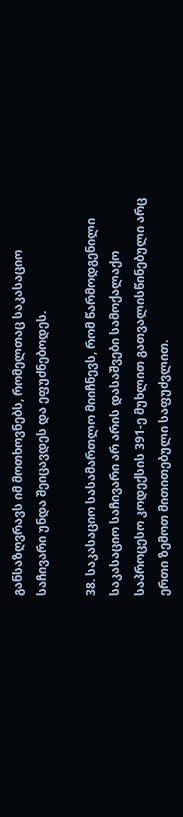განსაზღვრავს იმ მოთხოვნებს, რომელთაც საკასაციო საჩივარი უნდა შეიცავდეს და ეფუძნებოდეს.

38. საკასაციო სასამართლო მიიჩნევს, რომ წარმოდგენილი საკასაციო საჩივარი არ არის დასაშვები სამოქალაქო საპროცესო კოდექსის 391-ე მუხლით გათვალისწინებული არც ერთი ზემოთ მითითებული საფუძვლით.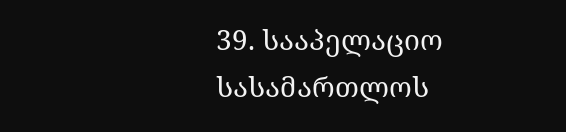39. სააპელაციო სასამართლოს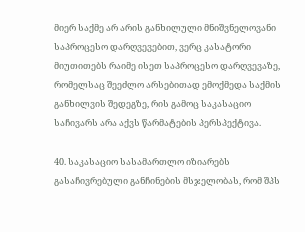მიერ საქმე არ არის განხილული მნიშვნელოვანი საპროცესო დარღვევებით, ვერც კასატორი მიუთითებს რაიმე ისეთ საპროცესო დარღვევაზე, რომელსაც შეეძლო არსებითად ემოქმედა საქმის განხილვის შედეგზე, რის გამოც საკასაციო საჩივარს არა აქვს წარმატების პერსპექტივა.

40. საკასაციო სასამართლო იზიარებს გასაჩივრებული განჩინების მსჯელობას, რომ შპს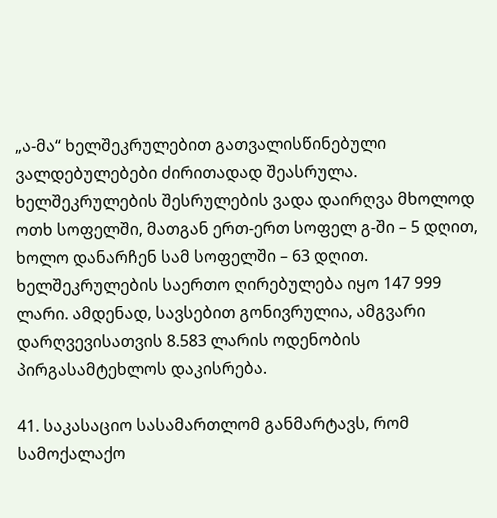„ა-მა“ ხელშეკრულებით გათვალისწინებული ვალდებულებები ძირითადად შეასრულა. ხელშეკრულების შესრულების ვადა დაირღვა მხოლოდ ოთხ სოფელში, მათგან ერთ-ერთ სოფელ გ-ში – 5 დღით, ხოლო დანარჩენ სამ სოფელში – 63 დღით. ხელშეკრულების საერთო ღირებულება იყო 147 999 ლარი. ამდენად, სავსებით გონივრულია, ამგვარი დარღვევისათვის 8.583 ლარის ოდენობის პირგასამტეხლოს დაკისრება.

41. საკასაციო სასამართლომ განმარტავს, რომ სამოქალაქო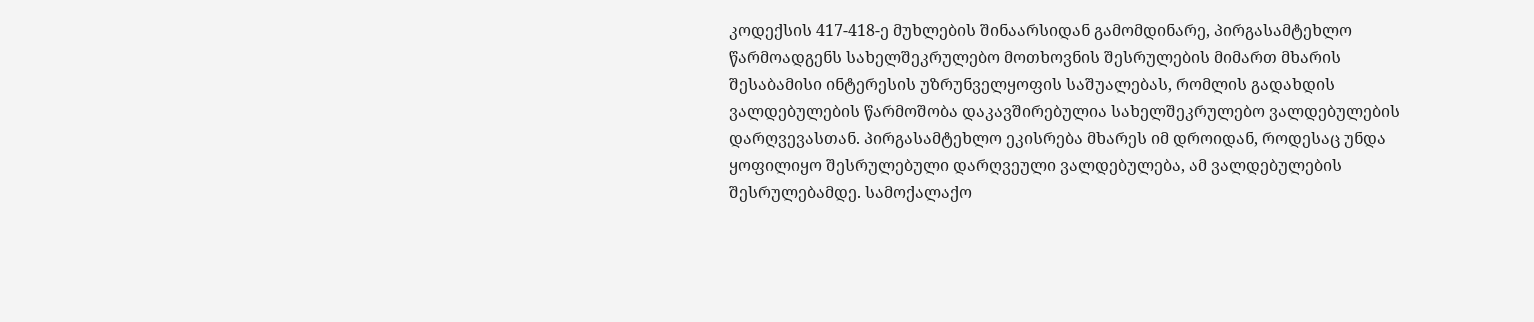კოდექსის 417-418-ე მუხლების შინაარსიდან გამომდინარე, პირგასამტეხლო წარმოადგენს სახელშეკრულებო მოთხოვნის შესრულების მიმართ მხარის შესაბამისი ინტერესის უზრუნველყოფის საშუალებას, რომლის გადახდის ვალდებულების წარმოშობა დაკავშირებულია სახელშეკრულებო ვალდებულების დარღვევასთან. პირგასამტეხლო ეკისრება მხარეს იმ დროიდან, როდესაც უნდა ყოფილიყო შესრულებული დარღვეული ვალდებულება, ამ ვალდებულების შესრულებამდე. სამოქალაქო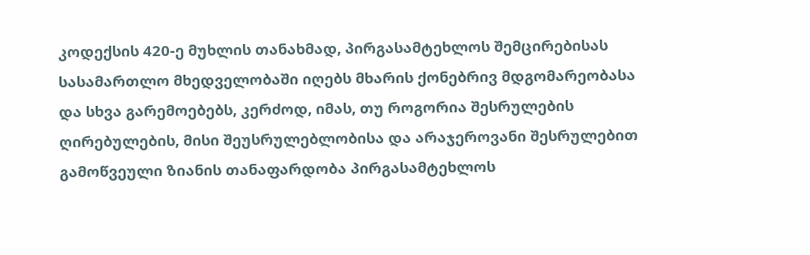კოდექსის 420-ე მუხლის თანახმად, პირგასამტეხლოს შემცირებისას სასამართლო მხედველობაში იღებს მხარის ქონებრივ მდგომარეობასა და სხვა გარემოებებს, კერძოდ, იმას, თუ როგორია შესრულების ღირებულების, მისი შეუსრულებლობისა და არაჯეროვანი შესრულებით გამოწვეული ზიანის თანაფარდობა პირგასამტეხლოს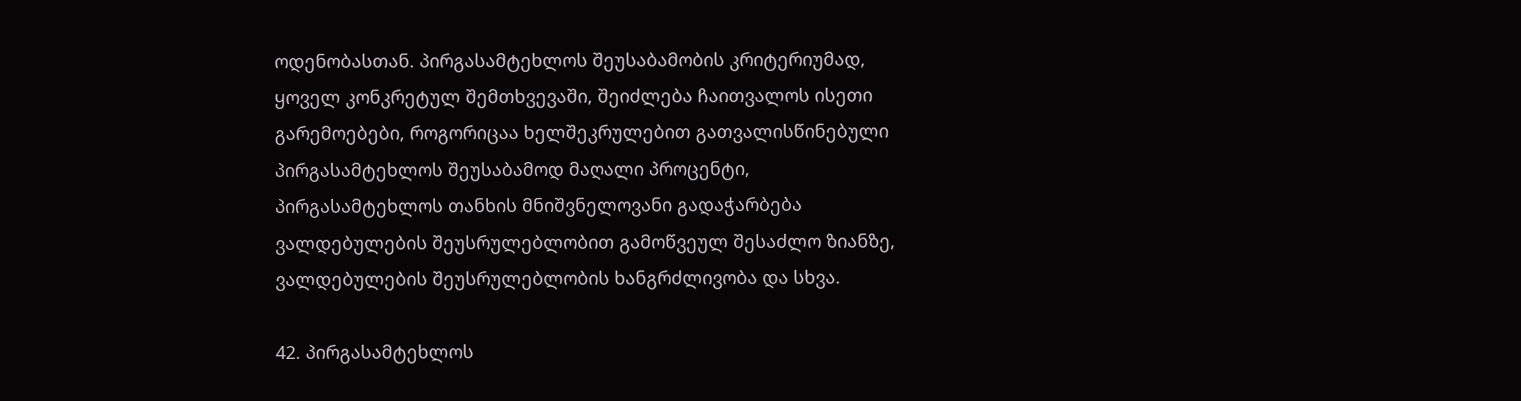ოდენობასთან. პირგასამტეხლოს შეუსაბამობის კრიტერიუმად, ყოველ კონკრეტულ შემთხვევაში, შეიძლება ჩაითვალოს ისეთი გარემოებები, როგორიცაა ხელშეკრულებით გათვალისწინებული პირგასამტეხლოს შეუსაბამოდ მაღალი პროცენტი, პირგასამტეხლოს თანხის მნიშვნელოვანი გადაჭარბება ვალდებულების შეუსრულებლობით გამოწვეულ შესაძლო ზიანზე, ვალდებულების შეუსრულებლობის ხანგრძლივობა და სხვა.

42. პირგასამტეხლოს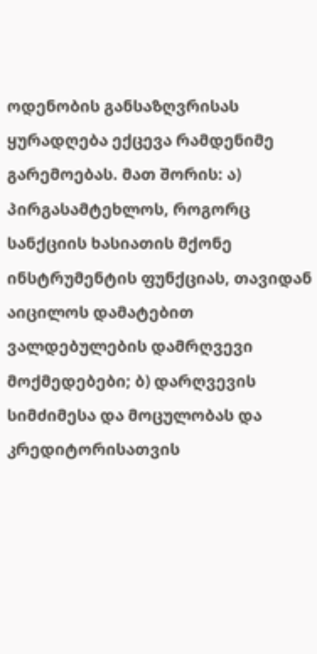ოდენობის განსაზღვრისას ყურადღება ექცევა რამდენიმე გარემოებას. მათ შორის: ა) პირგასამტეხლოს, როგორც სანქციის ხასიათის მქონე ინსტრუმენტის ფუნქციას, თავიდან აიცილოს დამატებით ვალდებულების დამრღვევი მოქმედებები; ბ) დარღვევის სიმძიმესა და მოცულობას და კრედიტორისათვის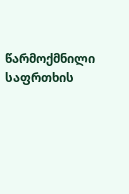წარმოქმნილი საფრთხის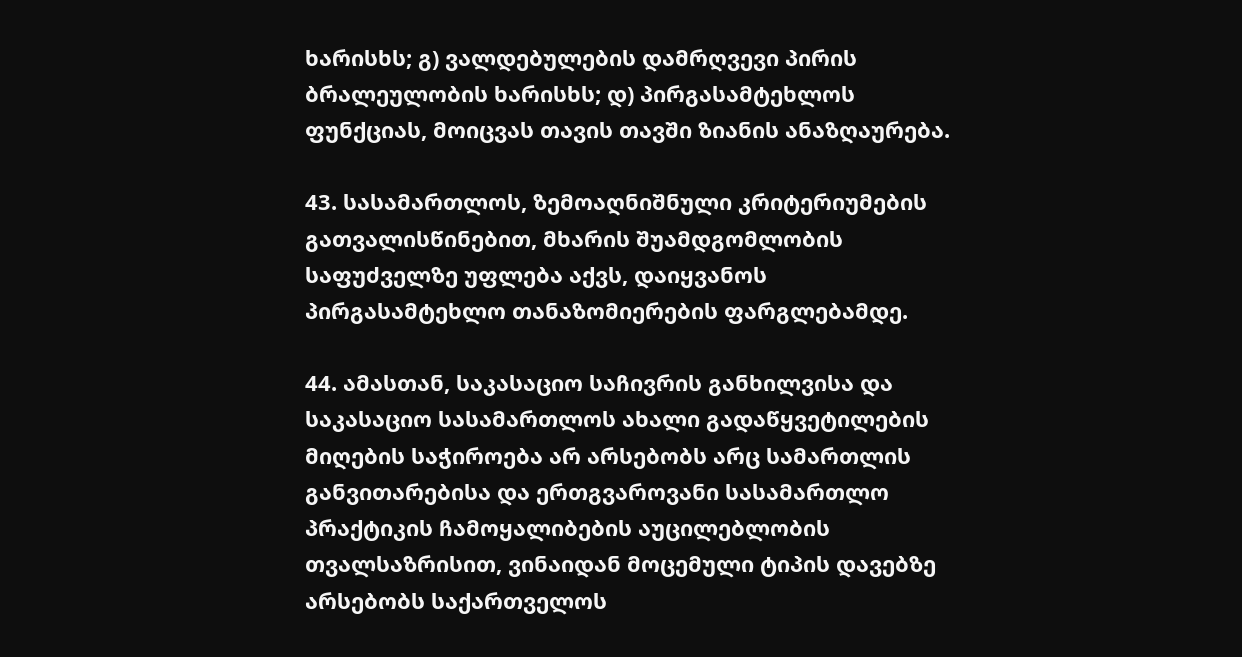ხარისხს; გ) ვალდებულების დამრღვევი პირის ბრალეულობის ხარისხს; დ) პირგასამტეხლოს ფუნქციას, მოიცვას თავის თავში ზიანის ანაზღაურება.

43. სასამართლოს, ზემოაღნიშნული კრიტერიუმების გათვალისწინებით, მხარის შუამდგომლობის საფუძველზე უფლება აქვს, დაიყვანოს პირგასამტეხლო თანაზომიერების ფარგლებამდე.

44. ამასთან, საკასაციო საჩივრის განხილვისა და საკასაციო სასამართლოს ახალი გადაწყვეტილების მიღების საჭიროება არ არსებობს არც სამართლის განვითარებისა და ერთგვაროვანი სასამართლო პრაქტიკის ჩამოყალიბების აუცილებლობის თვალსაზრისით, ვინაიდან მოცემული ტიპის დავებზე არსებობს საქართველოს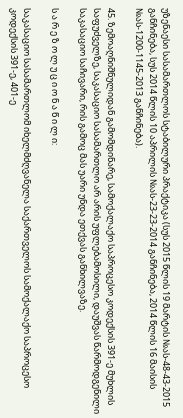უზენაესი სასამართლოს სტაბილური პრაქტიკა (სუს 2015 წლის 19 მარტის №ას-48-43-2015 განჩინება, სუს 2014 წლის 10 აპრილის №ას-23-23-2014 განჩინება, 2014 წლის 16 მაისის №ას-1200-1145-2013 განჩინება).

45. ზემოაღნიშნულიდან გამომდინარე, სამოქალაქო საპროცესო კოდექსის 391-ე მუხლის საფუძველზე, საკასაციო სასამართლო არ არის უფლებამოსილი, დაუშვას წარმოდგენილი საკასაციო საჩივარი, რის გამოც მას უარი უნდა ეთქვას განხილვაზე.

ს ა რ ე ზ ო ლ უ ც ი ო ნ ა წ ი ლ ი:

საკასაციო სასამართლომ იხელმძღვანელა საქართველოს სამოქალაქო საპროცესო კოდექსის 391-ე, 401-ე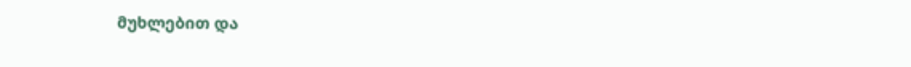მუხლებით და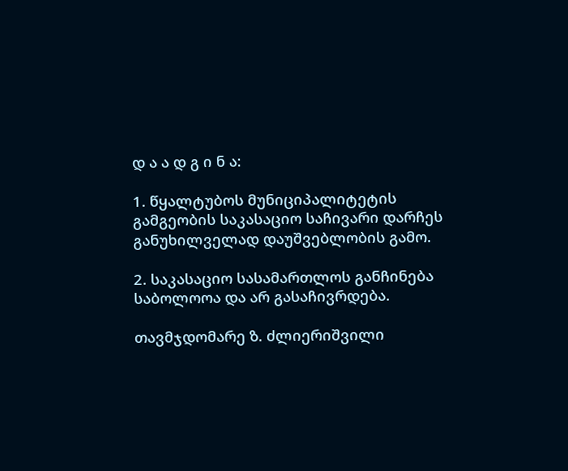დ ა ა დ გ ი ნ ა:

1. წყალტუბოს მუნიციპალიტეტის გამგეობის საკასაციო საჩივარი დარჩეს განუხილველად დაუშვებლობის გამო.

2. საკასაციო სასამართლოს განჩინება საბოლოოა და არ გასაჩივრდება.

თავმჯდომარე ზ. ძლიერიშვილი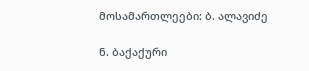მოსამართლეები: ბ. ალავიძე

ნ. ბაქაქური